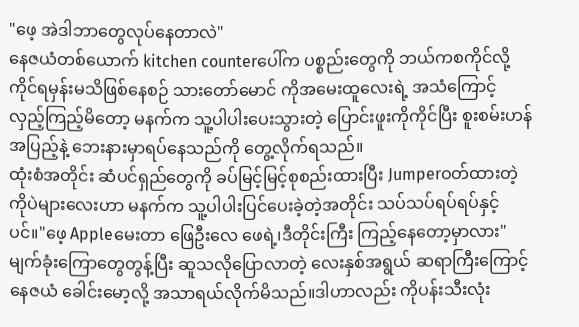"ဖေ့ အဲဒါဘာတွေလုပ်နေတာလဲ"
နေဇယံတစ်ယောက် kitchen counterပေါ်က ပစ္စည်းတွေကို ဘယ်ကစကိုင်လို့ကိုင်ရမှန်းမသိဖြစ်နေစဉ် သားတော်မောင် ကိုအမေးထူလေးရဲ့ အသံကြောင့် လှည့်ကြည့်မိတော့ မနက်က သူ့ပါပါးပေးသွားတဲ့ ပြောင်းဖူးကိုကိုင်ပြီး စူးစမ်းဟန်အပြည့်နဲ့ ဘေးနားမှာရပ်နေသည်ကို တွေ့လိုက်ရသည်။
ထုံးစံအတိုင်း ဆံပင်ရှည်တွေကို ခပ်မြင့်မြင့်စုစည်းထားပြီး Jumperဝတ်ထားတဲ့ ကိုပဲများလေးဟာ မနက်က သူ့ပါပါးပြင်ပေးခဲ့တဲ့အတိုင်း သပ်သပ်ရပ်ရပ်နှင့်ပင်။"ဖေ့ Appleမေးတာ ဖြေဦးလေ ဖေရဲ့၊ဒီတိုင်းကြီး ကြည့်နေတော့မှာလား"
မျက်ခုံးကြောတွေတွန့်ပြီး ဆူသလိုပြောလာတဲ့ လေးနှစ်အရွယ် ဆရာကြီးကြောင့် နေဇယံ ခေါင်းမော့လို့ အသာရယ်လိုက်မိသည်။ဒါဟာလည်း ကိုပန်းသီးလုံး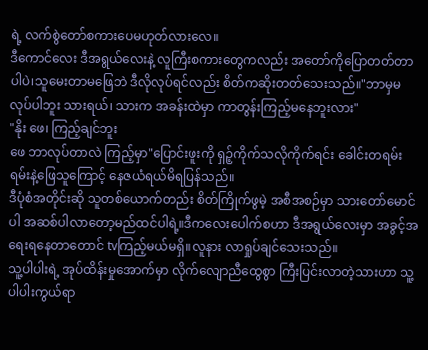ရဲ့ လက်စွဲတော်စကားပေမဟုတ်လားလေ။
ဒီကောင်လေး ဒီအရွယ်လေးနဲ့ လူကြီးစကားတွေကလည်း အတော်ကိုပြောတတ်တာပါပဲ၊သူမေးတာမဖြေဘဲ ဒီလိုလုပ်ရင်လည်း စိတ်ကဆိုးတတ်သေးသည်။"ဘာမှမလုပ်ပါဘူး သားရယ်၊ သားက အခန်းထဲမှာ ကာတွန်းကြည့်မနေဘူးလား"
"နိုး ဖေ၊ ကြည့်ချင်ဘူး
ဖေ ဘာလုပ်တာလဲ ကြည့်မှာ"ပြောင်းဖူးကို ရှဉ့်ကိုက်သလိုကိုက်ရင်း ခေါင်းတရမ်းရမ်းနဲ့ဖြေသူကြောင့် နေဇယံရယ်မိရပြန်သည်။
ဒီပုံစံအတိုင်းဆို သူတစ်ယောက်တည်း စိတ်ကြိုက်ဖွမဲ့ အစီအစဉ်မှာ သားတော်မောင်ပါ အဆစ်ပါလာတော့မည်ထင်ပါရဲ့။ဒီကလေးပေါက်စဟာ ဒီအရွယ်လေးမှာ အခွင့်အရေးရနေတာတောင် tvကြည့်မယ်မရှိ။လူနား လာရှုပ်ချင်သေးသည်။
သူ့ပါပါးရဲ့ အုပ်ထိန်းမှုအောက်မှာ လိုက်လျောညီထွေစွာ ကြီးပြင်းလာတဲ့သားဟာ သူ့ပါပါးကွယ်ရာ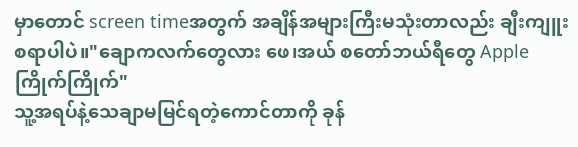မှာတောင် screen timeအတွက် အချိန်အများကြီးမသုံးတာလည်း ချီးကျူးစရာပါပဲ။"ချောကလက်တွေလား ဖေ၊အယ် စတော်ဘယ်ရီတွေ Appleကြိုက်ကြိုက်"
သူ့အရပ်နဲ့သေချာမမြင်ရတဲ့ကောင်တာကို ခုန်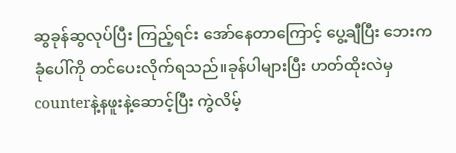ဆွခုန်ဆွလုပ်ပြီး ကြည့်ရင်း အော်နေတာကြောင့် ပွေ့ချီပြီး ဘေးက ခုံပေါ်ကို တင်ပေးလိုက်ရသည်။ခုန်ပါများပြီး ဟတ်ထိုးလဲမှ counterနဲ့နဖူးနဲ့ဆောင့်ပြီး ကွဲလိမ့်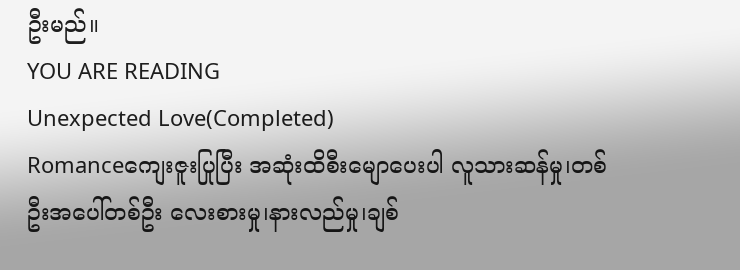ဦးမည်။
YOU ARE READING
Unexpected Love(Completed)
Romanceကျေးဇူးပြုပြီး အဆုံးထိစီးမျောပေးပါ လူသားဆန်မှု၊တစ်ဦးအပေါ်တစ်ဦး လေးစားမှု၊နားလည်မှု၊ချစ်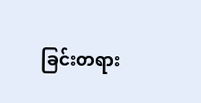ခြင်းတရား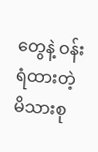တွေနဲ့ ဝန်းရံထားတဲ့ မိသားစု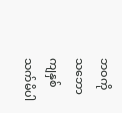ဘဝကို သဘောကျနှစ်သက်မိပါ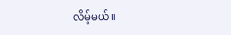လိမ့်မယ်။